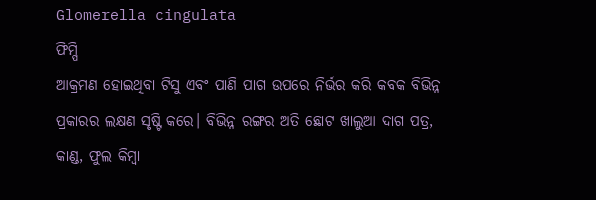Glomerella cingulata
ଫିମ୍ପି
ଆକ୍ରମଣ ହୋଇଥିବା ଟିସୁ ଏବଂ ପାଣି ପାଗ ଉପରେ ନିର୍ଭର କରି କବକ ବିଭିନ୍ନ ପ୍ରକାରର ଲକ୍ଷଣ ସୃଷ୍ଟି କରେ। ବିଭିନ୍ନ ରଙ୍ଗର ଅତି ଛୋଟ ଖାଲୁଆ ଦାଗ ପତ୍ର, କାଣ୍ଡ, ଫୁଲ କିମ୍ବା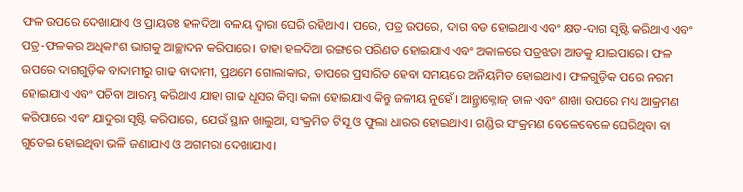ଫଳ ଉପରେ ଦେଖାଯାଏ ଓ ପ୍ରାୟତଃ ହଳଦିଆ ବଳୟ ଦ୍ୱାରା ଘେରି ରହିଥାଏ। ପରେ, ପତ୍ର ଉପରେ, ଦାଗ ବଡ ହୋଇଥାଏ ଏବଂ କ୍ଷତ-ଦାଗ ସୃଷ୍ଟି କରିଥାଏ ଏବଂ ପତ୍ର-ଫଳକର ଅଧିକାଂଶ ଭାଗକୁ ଆଚ୍ଛାଦନ କରିପାରେ। ତାହା ହଳଦିଆ ରଙ୍ଗରେ ପରିଣତ ହୋଇଯାଏ ଏବଂ ଅକାଳରେ ପତ୍ରଝଡା ଆଡକୁ ଯାଇପାରେ। ଫଳ ଉପରେ ଦାଗଗୁଡ଼ିକ ବାଦାମୀରୁ ଗାଢ ବାଦାମୀ, ପ୍ରଥମେ ଗୋଲାକାର, ତାପରେ ପ୍ରସାରିତ ହେବା ସମୟରେ ଅନିୟମିତ ହୋଇଥାଏ। ଫଳଗୁଡ଼ିକ ପରେ ନରମ ହୋଇଯାଏ ଏବଂ ପଚିବା ଆରମ୍ଭ କରିଥାଏ ଯାହା ଗାଢ ଧୂସର କିମ୍ବା କଳା ହୋଇଯାଏ କିନ୍ତୁ ଜଳୀୟ ନୁହେଁ। ଆନ୍ଥ୍ରାକ୍ନୋଜ୍ ଡାଳ ଏବଂ ଶାଖା ଉପରେ ମଧ୍ୟ ଆକ୍ରମଣ କରିପାରେ ଏବଂ ଯାଦୁରା ସୃଷ୍ଟି କରିପାରେ, ଯେଉଁ ସ୍ଥାନ ଖାଲୁଆ, ସଂକ୍ରମିତ ଟିସୂ ଓ ଫୁଲା ଧାରର ହୋଇଥାଏ। ଗଣ୍ଡିର ସଂକ୍ରମଣ ବେଳେବେଳେ ଘେରିଥିବା ବା ଗୁଡେଇ ହୋଇଥିବା ଭଳି ଜଣାଯାଏ ଓ ଅଗମରା ଦେଖାଯାଏ।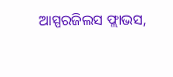ଆସ୍ପରଜିଲସ ଫ୍ଲାଭସ,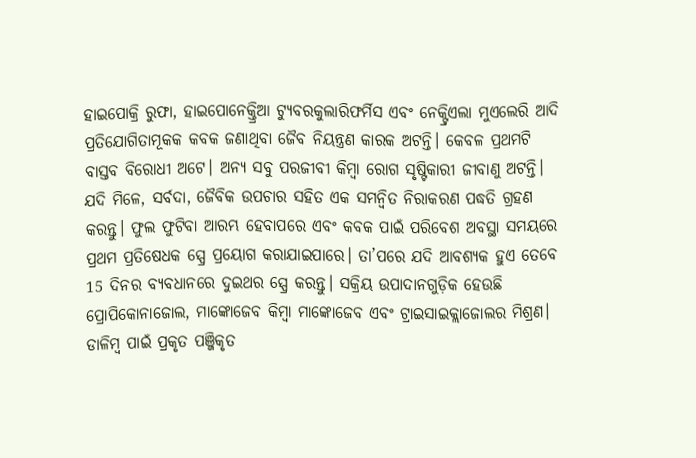ହାଇପୋକ୍ରି ରୁଫା, ହାଇପୋନେକ୍ତ୍ରିଆ ଟ୍ୟୁବରକୁଲାରିଫର୍ମିସ ଏବଂ ନେକ୍ଟ୍ରିଏଲା ମୁଏଲେରି ଆଦି ପ୍ରତିଯୋଗିତାମୂକକ କବକ ଜଣାଥିବା ଜୈବ ନିୟନ୍ତ୍ରଣ କାରକ ଅଟନ୍ତି। କେବଳ ପ୍ରଥମଟି ବାସ୍ତବ ବିରୋଧୀ ଅଟେ। ଅନ୍ୟ ସବୁ ପରଜୀବୀ କିମ୍ବା ରୋଗ ସୃଷ୍ଟିକାରୀ ଜୀବାଣୁ ଅଟନ୍ତି।
ଯଦି ମିଳେ, ସର୍ବଦା, ଜୈବିକ ଉପଚାର ସହିତ ଏକ ସମନ୍ଵିତ ନିରାକରଣ ପଦ୍ଧତି ଗ୍ରହଣ କରନ୍ତୁ। ଫୁଲ ଫୁଟିବା ଆରମ୍ଭ ହେବାପରେ ଏବଂ କବକ ପାଇଁ ପରିବେଶ ଅବସ୍ଥା ସମୟରେ ପ୍ରଥମ ପ୍ରତିଷେଧକ ସ୍ପ୍ରେ ପ୍ରୟୋଗ କରାଯାଇପାରେ। ତା’ପରେ ଯଦି ଆବଶ୍ୟକ ହୁଏ ତେବେ 15 ଦିନର ବ୍ୟବଧାନରେ ଦୁଇଥର ସ୍ପ୍ରେ କରନ୍ତୁ। ସକ୍ରିୟ ଉପାଦାନଗୁଡ଼ିକ ହେଉଛି ପ୍ରୋପିକୋନାଜୋଲ, ମାଙ୍କୋଜେବ କିମ୍ବା ମାଙ୍କୋଜେବ ଏବଂ ଟ୍ରାଇସାଇକ୍ଲାଜୋଲର ମିଶ୍ରଣ। ଡାଳିମ୍ବ ପାଇଁ ପ୍ରକୃତ ପଞ୍ଜିକୃତ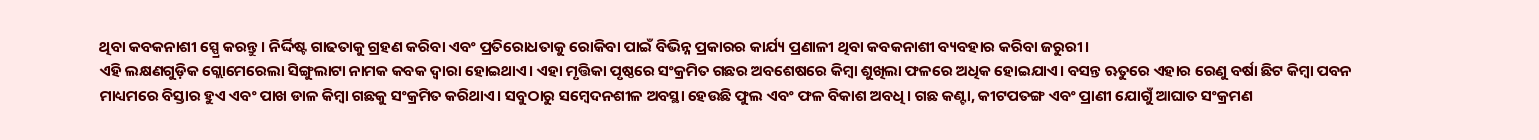ଥିବା କବକନାଶୀ ସ୍ପ୍ରେ କରନ୍ତୁ। ନିର୍ଦ୍ଦିଷ୍ଟ ଗାଢତାକୁ ଗ୍ରହଣ କରିବା ଏବଂ ପ୍ରତିରୋଧତାକୁ ରୋକିବା ପାଇଁ ବିଭିନ୍ନ ପ୍ରକାରର କାର୍ଯ୍ୟ ପ୍ରଣାଳୀ ଥିବା କବକନାଶୀ ବ୍ୟବହାର କରିବା ଜରୁରୀ।
ଏହି ଲକ୍ଷଣଗୁଡ଼ିକ ଗ୍ଲୋମେରେଲା ସିଙ୍ଗୁଲାଟା ନାମକ କବକ ଦ୍ୱାରା ହୋଇଥାଏ। ଏହା ମୃତ୍ତିକା ପୃଷ୍ଠରେ ସଂକ୍ରମିତ ଗଛର ଅବଶେଷରେ କିମ୍ବା ଶୁଖିଲା ଫଳରେ ଅଧିକ ହୋଇଯାଏ। ବସନ୍ତ ଋତୁରେ ଏହାର ରେଣୁ ବର୍ଷା ଛିଟ କିମ୍ବା ପବନ ମାଧ୍ୟମରେ ବିସ୍ତାର ହୁଏ ଏବଂ ପାଖ ଡାଳ କିମ୍ବା ଗଛକୁ ସଂକ୍ରମିତ କରିଥାଏ। ସବୁଠାରୁ ସମ୍ବେଦନଶୀଳ ଅବସ୍ଥା ହେଉଛି ଫୁଲ ଏବଂ ଫଳ ବିକାଶ ଅବଧି। ଗଛ କଣ୍ଟା, କୀଟପତଙ୍ଗ ଏବଂ ପ୍ରାଣୀ ଯୋଗୁଁ ଆଘାତ ସଂକ୍ରମଣ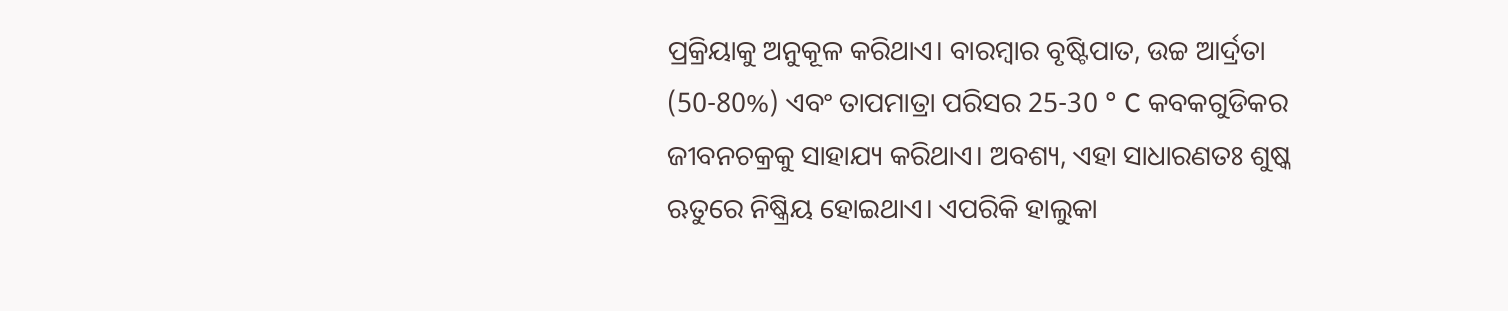ପ୍ରକ୍ରିୟାକୁ ଅନୁକୂଳ କରିଥାଏ। ବାରମ୍ବାର ବୃଷ୍ଟିପାତ, ଉଚ୍ଚ ଆର୍ଦ୍ରତା (50-80%) ଏବଂ ତାପମାତ୍ରା ପରିସର 25-30 ° C କବକଗୁଡିକର ଜୀବନଚକ୍ରକୁ ସାହାଯ୍ୟ କରିଥାଏ। ଅବଶ୍ୟ, ଏହା ସାଧାରଣତଃ ଶୁଷ୍କ ଋତୁରେ ନିଷ୍କ୍ରିୟ ହୋଇଥାଏ। ଏପରିକି ହାଲୁକା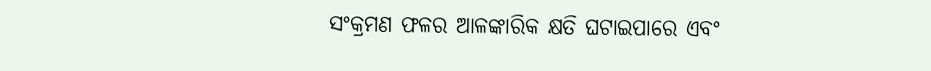ସଂକ୍ରମଣ ଫଳର ଆଳଙ୍କାରିକ କ୍ଷତି ଘଟାଇପାରେ ଏବଂ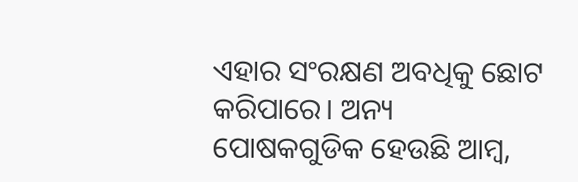ଏହାର ସଂରକ୍ଷଣ ଅବଧିକୁ ଛୋଟ କରିପାରେ। ଅନ୍ୟ ପୋଷକଗୁଡିକ ହେଉଛି ଆମ୍ବ,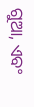ଗୁଆ, ଏବଂ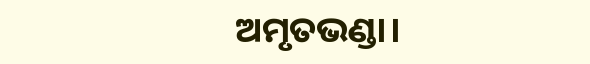ଅମୃତଭଣ୍ଡା।